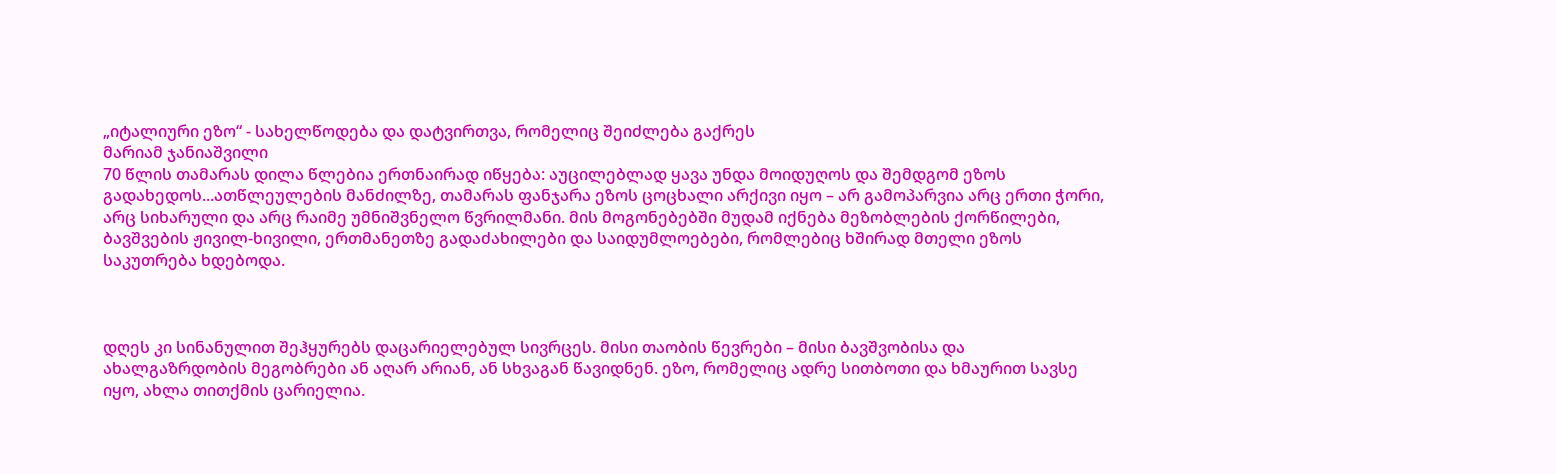„იტალიური ეზო“ - სახელწოდება და დატვირთვა, რომელიც შეიძლება გაქრეს
მარიამ ჯანიაშვილი
70 წლის თამარას დილა წლებია ერთნაირად იწყება: აუცილებლად ყავა უნდა მოიდუღოს და შემდგომ ეზოს გადახედოს...ათწლეულების მანძილზე, თამარას ფანჯარა ეზოს ცოცხალი არქივი იყო – არ გამოპარვია არც ერთი ჭორი, არც სიხარული და არც რაიმე უმნიშვნელო წვრილმანი. მის მოგონებებში მუდამ იქნება მეზობლების ქორწილები, ბავშვების ჟივილ-ხივილი, ერთმანეთზე გადაძახილები და საიდუმლოებები, რომლებიც ხშირად მთელი ეზოს საკუთრება ხდებოდა.



დღეს კი სინანულით შეჰყურებს დაცარიელებულ სივრცეს. მისი თაობის წევრები – მისი ბავშვობისა და ახალგაზრდობის მეგობრები ან აღარ არიან, ან სხვაგან წავიდნენ. ეზო, რომელიც ადრე სითბოთი და ხმაურით სავსე იყო, ახლა თითქმის ცარიელია.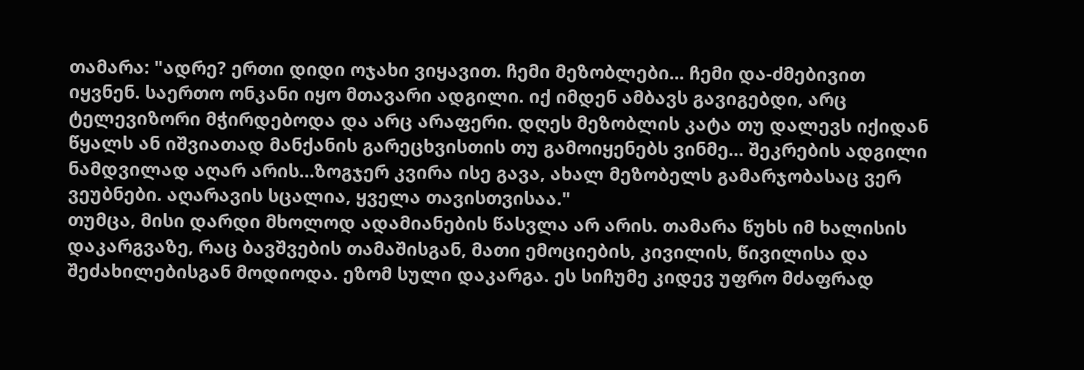თამარა: "ადრე? ერთი დიდი ოჯახი ვიყავით. ჩემი მეზობლები... ჩემი და-ძმებივით იყვნენ. საერთო ონკანი იყო მთავარი ადგილი. იქ იმდენ ამბავს გავიგებდი, არც ტელევიზორი მჭირდებოდა და არც არაფერი. დღეს მეზობლის კატა თუ დალევს იქიდან წყალს ან იშვიათად მანქანის გარეცხვისთის თუ გამოიყენებს ვინმე… შეკრების ადგილი ნამდვილად აღარ არის…ზოგჯერ კვირა ისე გავა, ახალ მეზობელს გამარჯობასაც ვერ ვეუბნები. აღარავის სცალია, ყველა თავისთვისაა."
თუმცა, მისი დარდი მხოლოდ ადამიანების წასვლა არ არის. თამარა წუხს იმ ხალისის დაკარგვაზე, რაც ბავშვების თამაშისგან, მათი ემოციების, კივილის, წივილისა და შეძახილებისგან მოდიოდა. ეზომ სული დაკარგა. ეს სიჩუმე კიდევ უფრო მძაფრად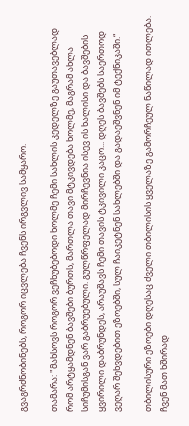გვაგრძნობინებს, როგორ იცვლება ჩვენს ირგვლივ სამყარო.

თამარა: "მახსოვს როგორ ვეჩხუბებოდი ხოლმე ჩემი სახლის კედელზე გაუთავებლად რომ არტყამდნენ ბავშები ბურთს, მართლა თავი მტკივდება ხოლმე, მაგრამ ახლა სიჩუმისგან ვარ გაბრუებული. გულწრფელად მირჩევნია ისევ ის ხალისი და ბავშების ყვირილი დაბრუნდეს, არაუშავს ჩემი თავის ტკივილი კაცო... დღეს ბავშებს საერთოდ ვეღარ შეხვდებით ეზოებში, სულ ჩაიკეტნენ სახლებში და გადაეშვნენ იმ ტექნიკაში.“

თბილისური ეზოები დღესაც ძველი თბილისის ყველაზე გამორჩეულ ნაწილად ითლება. ჩვენ მათ ხშირად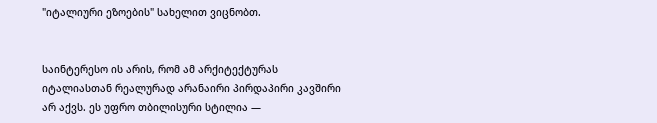"იტალიური ეზოების" სახელით ვიცნობთ.


საინტერესო ის არის, რომ ამ არქიტექტურას იტალიასთან რეალურად არანაირი პირდაპირი კავშირი არ აქვს. ეს უფრო თბილისური სტილია —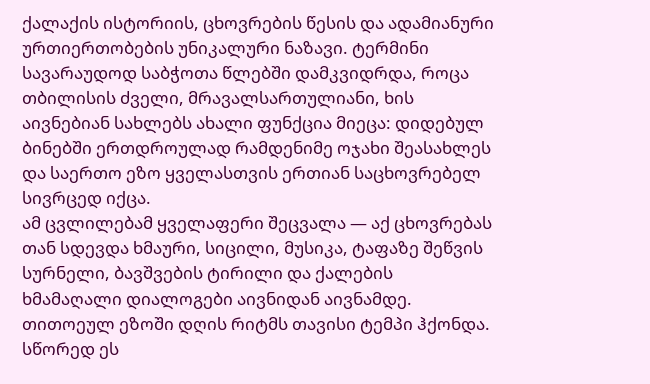ქალაქის ისტორიის, ცხოვრების წესის და ადამიანური ურთიერთობების უნიკალური ნაზავი. ტერმინი სავარაუდოდ საბჭოთა წლებში დამკვიდრდა, როცა თბილისის ძველი, მრავალსართულიანი, ხის აივნებიან სახლებს ახალი ფუნქცია მიეცა: დიდებულ ბინებში ერთდროულად რამდენიმე ოჯახი შეასახლეს და საერთო ეზო ყველასთვის ერთიან საცხოვრებელ სივრცედ იქცა.
ამ ცვლილებამ ყველაფერი შეცვალა — აქ ცხოვრებას თან სდევდა ხმაური, სიცილი, მუსიკა, ტაფაზე შეწვის სურნელი, ბავშვების ტირილი და ქალების ხმამაღალი დიალოგები აივნიდან აივნამდე. თითოეულ ეზოში დღის რიტმს თავისი ტემპი ჰქონდა. სწორედ ეს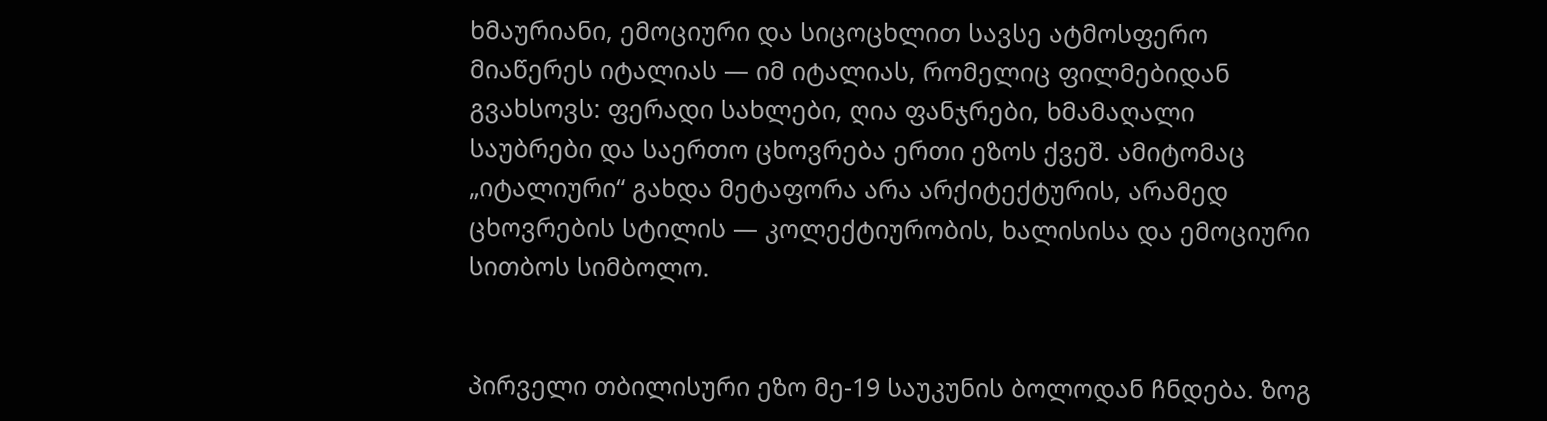ხმაურიანი, ემოციური და სიცოცხლით სავსე ატმოსფერო მიაწერეს იტალიას — იმ იტალიას, რომელიც ფილმებიდან გვახსოვს: ფერადი სახლები, ღია ფანჯრები, ხმამაღალი საუბრები და საერთო ცხოვრება ერთი ეზოს ქვეშ. ამიტომაც „იტალიური“ გახდა მეტაფორა არა არქიტექტურის, არამედ ცხოვრების სტილის — კოლექტიურობის, ხალისისა და ემოციური სითბოს სიმბოლო.


პირველი თბილისური ეზო მე-19 საუკუნის ბოლოდან ჩნდება. ზოგ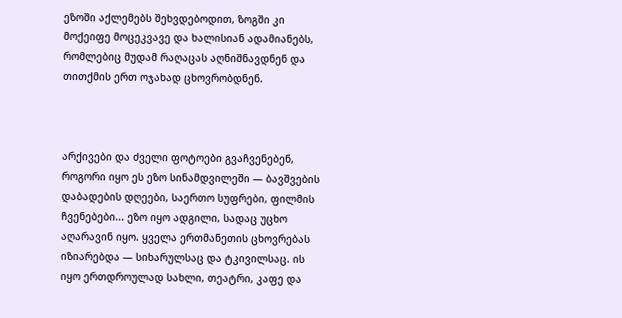ეზოში აქლემებს შეხვდებოდით, ზოგში კი მოქეიფე მოცეკვავე და ხალისიან ადამიანებს, რომლებიც მუდამ რაღაცას აღნიშნავდნენ და თითქმის ერთ ოჯახად ცხოვრობდნენ.



არქივები და ძველი ფოტოები გვაჩვენებენ, როგორი იყო ეს ეზო სინამდვილეში — ბავშვების დაბადების დღეები, საერთო სუფრები, ფილმის ჩვენებები... ეზო იყო ადგილი, სადაც უცხო აღარავინ იყო. ყველა ერთმანეთის ცხოვრებას იზიარებდა — სიხარულსაც და ტკივილსაც. ის იყო ერთდროულად სახლი, თეატრი, კაფე და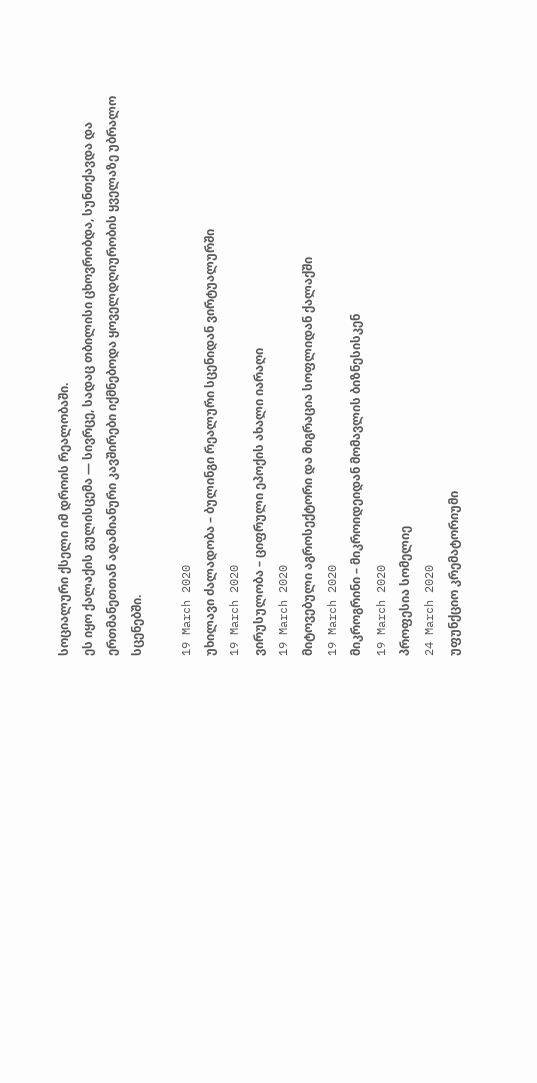სოციალური ქსელი იმ დროის რეალობაში.
ეს იყო ქალაქის გულისცემა — სივრცე, სადაც თბილისი ცხოვრობდა, სუნთქავდა და ერთმანეთთან ადამიანური კავშირები იქმნებოდა ყოველდღიურობის ყველაზე უბრალო სცენებში.

19 March 2020
უხილავი ძალადობა – ბულინგი რეალური სცენიდან ვირტუალურში
19 March 2020
ვირუსულობა – ციფრული ეპოქის ახალი იარაღი
19 March 2020
მიტოვებული აგროსექტორი და მიგრაცია სოფლიდან ქალაქში
19 March 2020
მიკროგრინი – მიკროიდეიდან მომავლის ბიზნესისკენ
19 March 2020
პროფესია სომელიე
24 March 2020
უფუნქციო კრემატორიუმი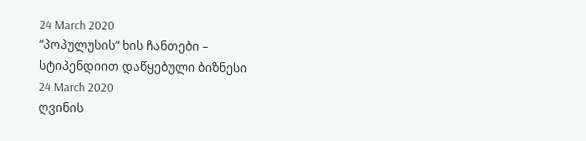24 March 2020
“პოპულუსის“ ხის ჩანთები – სტიპენდიით დაწყებული ბიზნესი
24 March 2020
ღვინის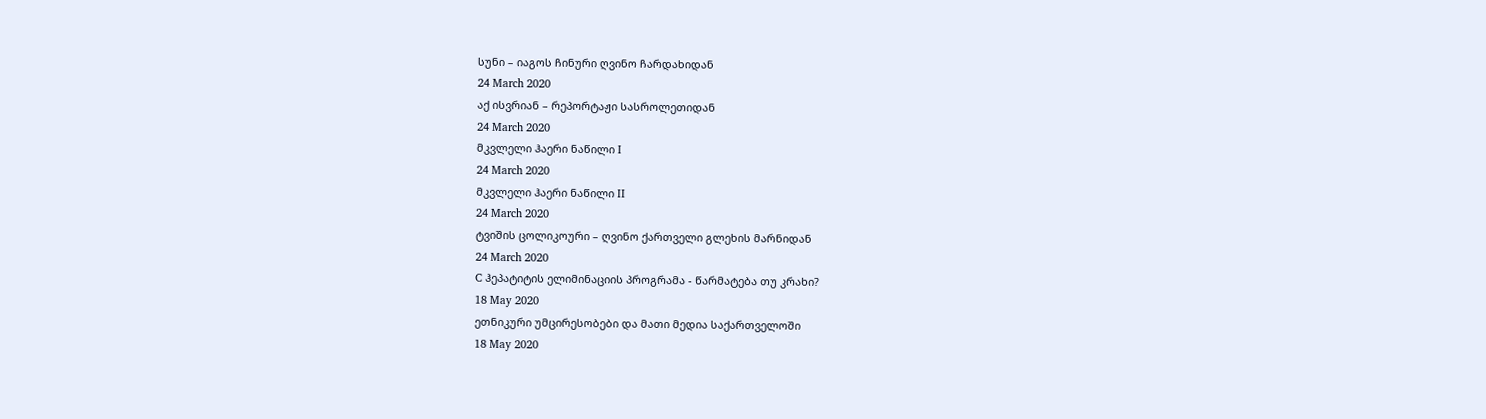სუნი – იაგოს ჩინური ღვინო ჩარდახიდან
24 March 2020
აქ ისვრიან – რეპორტაჟი სასროლეთიდან
24 March 2020
მკვლელი ჰაერი ნაწილი I
24 March 2020
მკვლელი ჰაერი ნაწილი II
24 March 2020
ტვიშის ცოლიკოური – ღვინო ქართველი გლეხის მარნიდან
24 March 2020
C ჰეპატიტის ელიმინაციის პროგრამა - წარმატება თუ კრახი?
18 May 2020
ეთნიკური უმცირესობები და მათი მედია საქართველოში
18 May 2020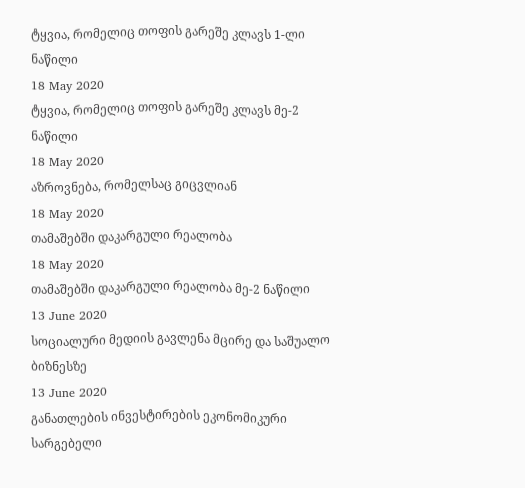ტყვია, რომელიც თოფის გარეშე კლავს 1-ლი ნაწილი
18 May 2020
ტყვია, რომელიც თოფის გარეშე კლავს მე-2 ნაწილი
18 May 2020
აზროვნება, რომელსაც გიცვლიან
18 May 2020
თამაშებში დაკარგული რეალობა
18 May 2020
თამაშებში დაკარგული რეალობა მე-2 ნაწილი
13 June 2020
სოციალური მედიის გავლენა მცირე და საშუალო ბიზნესზე
13 June 2020
განათლების ინვესტირების ეკონომიკური სარგებელი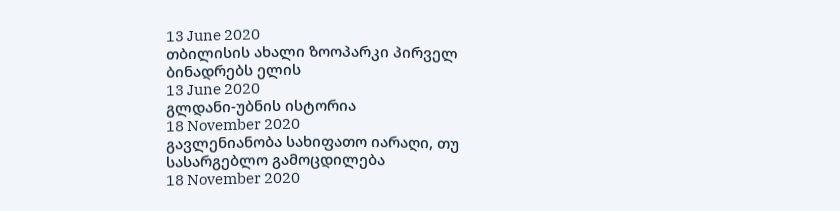13 June 2020
თბილისის ახალი ზოოპარკი პირველ ბინადრებს ელის
13 June 2020
გლდანი-უბნის ისტორია
18 November 2020
გავლენიანობა სახიფათო იარაღი, თუ სასარგებლო გამოცდილება
18 November 2020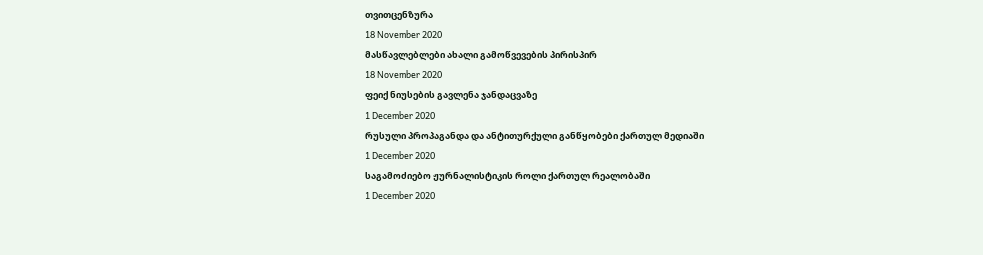თვითცენზურა
18 November 2020
მასწავლებლები ახალი გამოწვევების პირისპირ
18 November 2020
ფეიქ ნიუსების გავლენა ჯანდაცვაზე
1 December 2020
რუსული პროპაგანდა და ანტითურქული განწყობები ქართულ მედიაში
1 December 2020
საგამოძიებო ჟურნალისტიკის როლი ქართულ რეალობაში
1 December 2020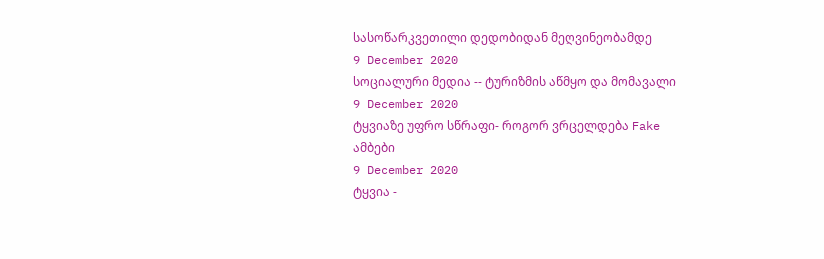სასოწარკვეთილი დედობიდან მეღვინეობამდე
9 December 2020
სოციალური მედია -- ტურიზმის აწმყო და მომავალი
9 December 2020
ტყვიაზე უფრო სწრაფი- როგორ ვრცელდება Fake ამბები
9 December 2020
ტყვია -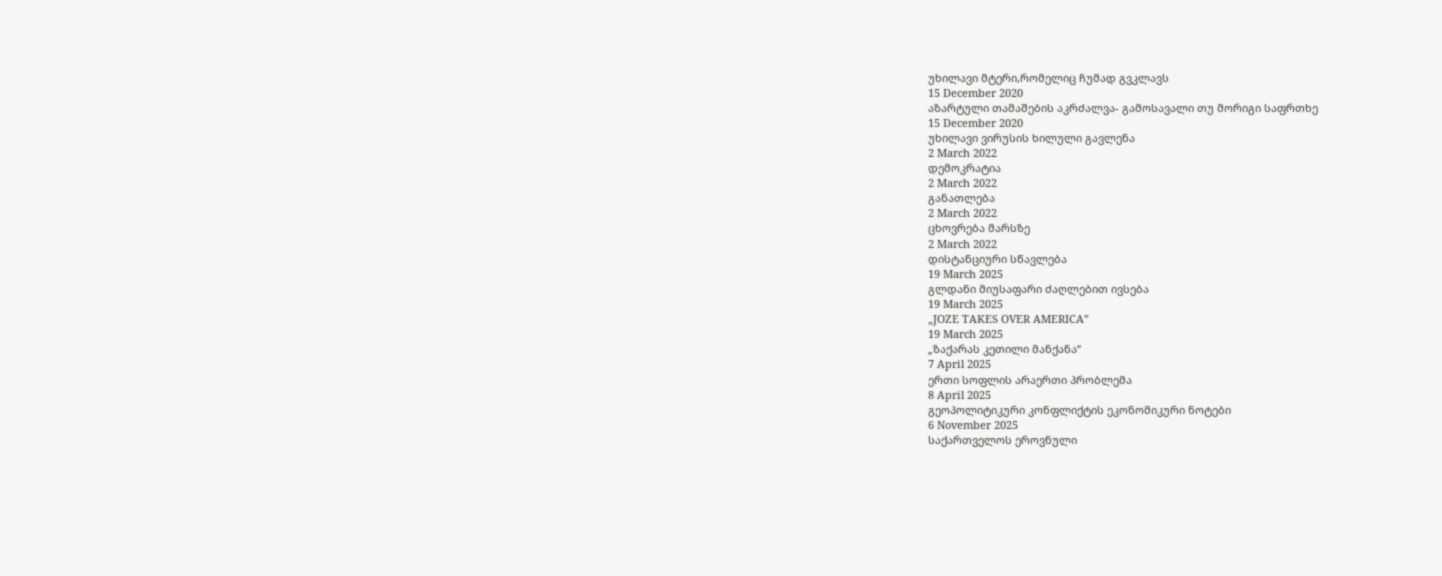უხილავი მტერი,რომელიც ჩუმად გვკლავს
15 December 2020
აზარტული თამაშების აკრძალვა- გამოსავალი თუ მორიგი საფრთხე
15 December 2020
უხილავი ვირუსის ხილული გავლენა
2 March 2022
დემოკრატია
2 March 2022
განათლება
2 March 2022
ცხოვრება მარსზე
2 March 2022
დისტანციური სწავლება
19 March 2025
გლდანი მიუსაფარი ძაღლებით ივსება
19 March 2025
„JOZE TAKES OVER AMERICA”
19 March 2025
„ზაქარას კეთილი მანქანა“
7 April 2025
ერთი სოფლის არაერთი პრობლემა
8 April 2025
გეოპოლიტიკური კონფლიქტის ეკონომიკური ნოტები
6 November 2025
საქართველოს ეროვნული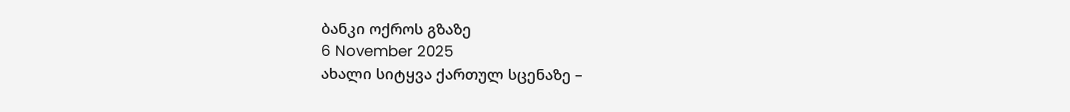ბანკი ოქროს გზაზე
6 November 2025
ახალი სიტყვა ქართულ სცენაზე –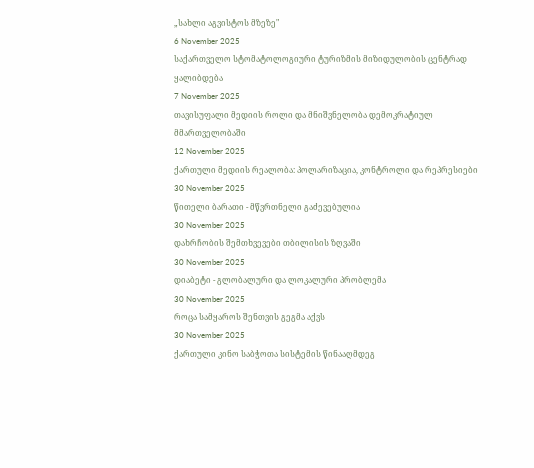„სახლი აგვისტოს მზეზე"
6 November 2025
საქართველო სტომატოლოგიური ტურიზმის მიზიდულობის ცენტრად ყალიბდება
7 November 2025
თავისუფალი მედიის როლი და მნიშვნელობა დემოკრატიულ მმართველობაში
12 November 2025
ქართული მედიის რეალობა: პოლარიზაცია, კონტროლი და რეპრესიები
30 November 2025
წითელი ბარათი - მწვრთნელი გაძევებულია
30 November 2025
დახრჩობის შემთხვევები თბილისის ზღვაში
30 November 2025
დიაბეტი - გლობალური და ლოკალური პრობლემა
30 November 2025
როცა სამყაროს შენთვის გეგმა აქვს
30 November 2025
ქართული კინო საბჭოთა სისტემის წინააღმდეგ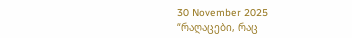30 November 2025
“რაღაცები, რაც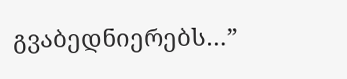გვაბედნიერებს…”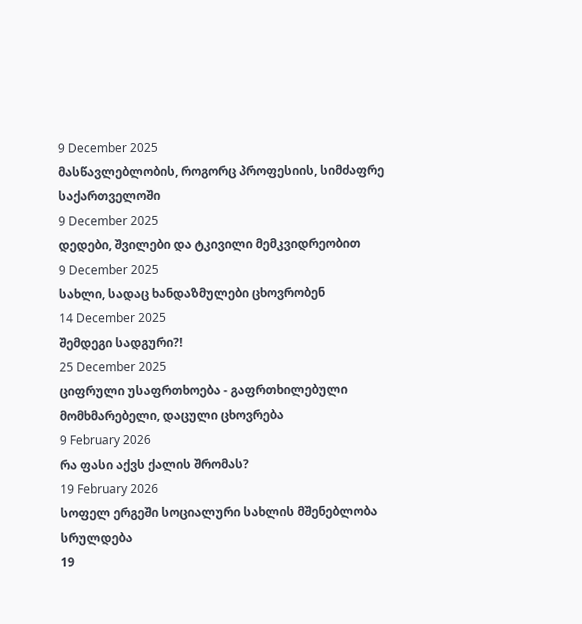9 December 2025
მასწავლებლობის, როგორც პროფესიის, სიმძაფრე საქართველოში
9 December 2025
დედები, შვილები და ტკივილი მემკვიდრეობით
9 December 2025
სახლი, სადაც ხანდაზმულები ცხოვრობენ
14 December 2025
შემდეგი სადგური?!
25 December 2025
ციფრული უსაფრთხოება - გაფრთხილებული მომხმარებელი, დაცული ცხოვრება
9 February 2026
რა ფასი აქვს ქალის შრომას?
19 February 2026
სოფელ ერგეში სოციალური სახლის მშენებლობა სრულდება
19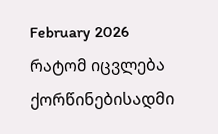February 2026
რატომ იცვლება ქორწინებისადმი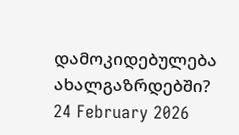დამოკიდებულება ახალგაზრდებში?
24 February 2026